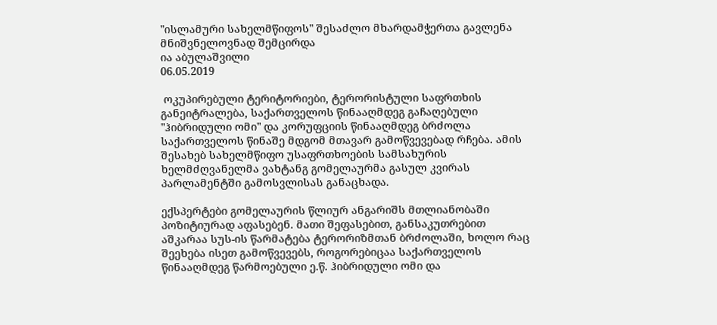"ისლამური სახელმწიფოს" შესაძლო მხარდამჭერთა გავლენა მნიშვნელოვნად შემცირდა
ია აბულაშვილი
06.05.2019

 ოკუპირებული ტერიტორიები, ტერორისტული საფრთხის განეიტრალება, საქართველოს წინააღმდეგ გაჩაღებული "ჰიბრიდული ომი" და კორუფციის წინააღმდეგ ბრძოლა საქართველოს წინაშე მდგომ მთავარ გამოწვევებად რჩება. ამის შესახებ სახელმწიფო უსაფრთხოების სამსახურის ხელმძღვანელმა ვახტანგ გომელაურმა გასულ კვირას პარლამენტში გამოსვლისას განაცხადა.

ექსპერტები გომელაურის წლიურ ანგარიშს მთლიანობაში პოზიტიურად აფასებენ. მათი შეფასებით, განსაკუთრებით აშკარაა სუს-ის წარმატება ტერორიზმთან ბრძოლაში, ხოლო რაც შეეხება ისეთ გამოწვევებს, როგორებიცაა საქართველოს წინააღმდეგ წარმოებული ე.წ. ჰიბრიდული ომი და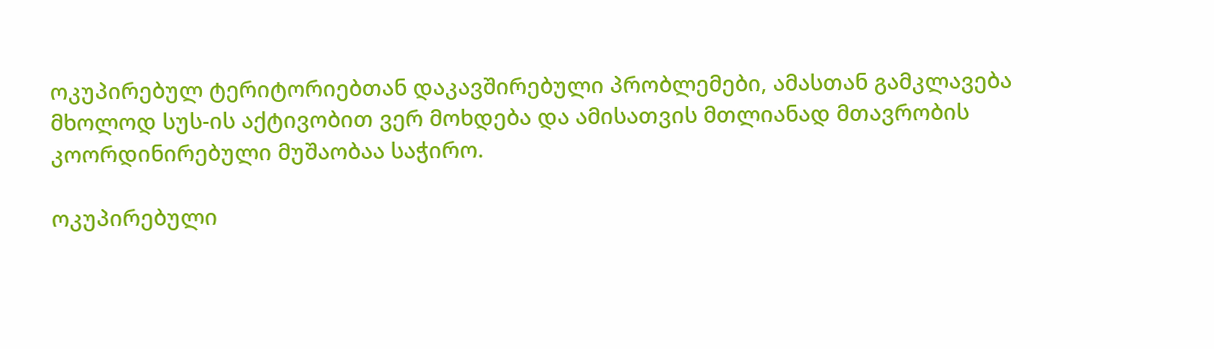ოკუპირებულ ტერიტორიებთან დაკავშირებული პრობლემები, ამასთან გამკლავება მხოლოდ სუს-ის აქტივობით ვერ მოხდება და ამისათვის მთლიანად მთავრობის კოორდინირებული მუშაობაა საჭირო.

ოკუპირებული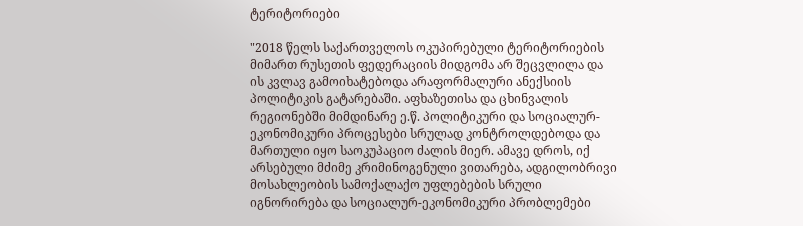ტერიტორიები

"2018 წელს საქართველოს ოკუპირებული ტერიტორიების მიმართ რუსეთის ფედერაციის მიდგომა არ შეცვლილა და ის კვლავ გამოიხატებოდა არაფორმალური ანექსიის პოლიტიკის გატარებაში. აფხაზეთისა და ცხინვალის რეგიონებში მიმდინარე ე.წ. პოლიტიკური და სოციალურ-ეკონომიკური პროცესები სრულად კონტროლდებოდა და მართული იყო საოკუპაციო ძალის მიერ. ამავე დროს, იქ არსებული მძიმე კრიმინოგენული ვითარება, ადგილობრივი მოსახლეობის სამოქალაქო უფლებების სრული იგნორირება და სოციალურ-ეკონომიკური პრობლემები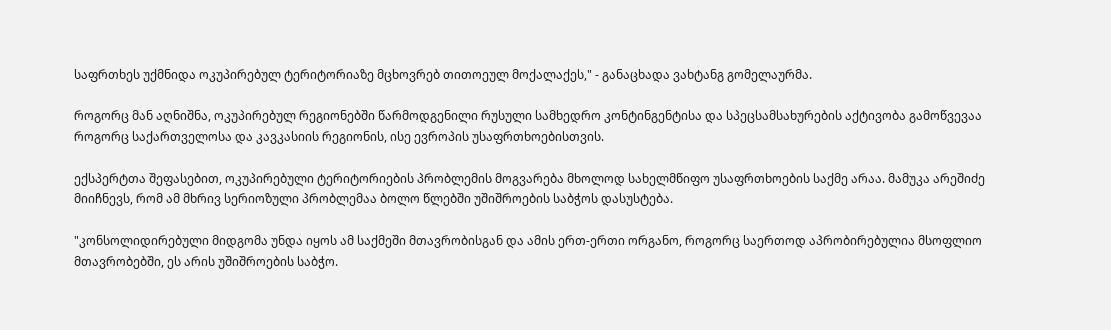საფრთხეს უქმნიდა ოკუპირებულ ტერიტორიაზე მცხოვრებ თითოეულ მოქალაქეს," - განაცხადა ვახტანგ გომელაურმა.

როგორც მან აღნიშნა, ოკუპირებულ რეგიონებში წარმოდგენილი რუსული სამხედრო კონტინგენტისა და სპეცსამსახურების აქტივობა გამოწვევაა როგორც საქართველოსა და კავკასიის რეგიონის, ისე ევროპის უსაფრთხოებისთვის.

ექსპერტთა შეფასებით, ოკუპირებული ტერიტორიების პრობლემის მოგვარება მხოლოდ სახელმწიფო უსაფრთხოების საქმე არაა. მამუკა არეშიძე მიიჩნევს, რომ ამ მხრივ სერიოზული პრობლემაა ბოლო წლებში უშიშროების საბჭოს დასუსტება.

"კონსოლიდირებული მიდგომა უნდა იყოს ამ საქმეში მთავრობისგან და ამის ერთ-ერთი ორგანო, როგორც საერთოდ აპრობირებულია მსოფლიო მთავრობებში, ეს არის უშიშროების საბჭო.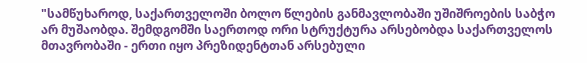"სამწუხაროდ, საქართველოში ბოლო წლების განმავლობაში უშიშროების საბჭო არ მუშაობდა. შემდგომში საერთოდ ორი სტრუქტურა არსებობდა საქართველოს მთავრობაში - ერთი იყო პრეზიდენტთან არსებული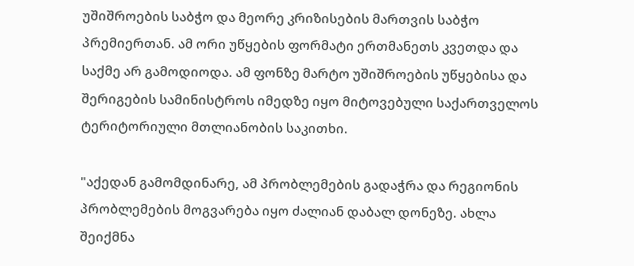უშიშროების საბჭო და მეორე კრიზისების მართვის საბჭო პრემიერთან. ამ ორი უწყების ფორმატი ერთმანეთს კვეთდა და საქმე არ გამოდიოდა. ამ ფონზე მარტო უშიშროების უწყებისა და შერიგების სამინისტროს იმედზე იყო მიტოვებული საქართველოს ტერიტორიული მთლიანობის საკითხი.

"აქედან გამომდინარე, ამ პრობლემების გადაჭრა და რეგიონის პრობლემების მოგვარება იყო ძალიან დაბალ დონეზე. ახლა შეიქმნა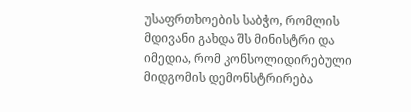უსაფრთხოების საბჭო, რომლის მდივანი გახდა შს მინისტრი და იმედია, რომ კონსოლიდირებული მიდგომის დემონსტრირება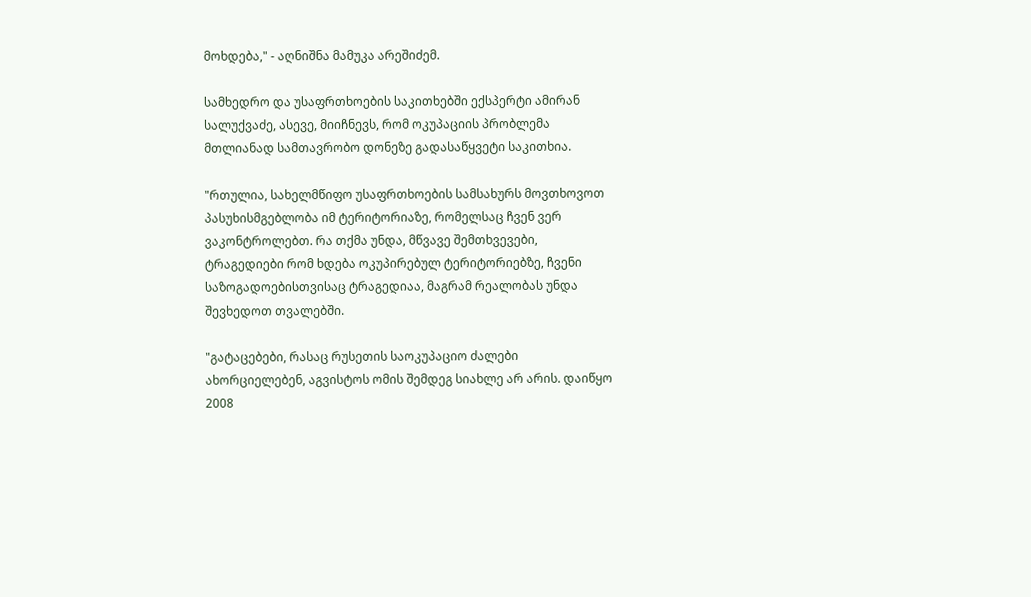მოხდება," - აღნიშნა მამუკა არეშიძემ.

სამხედრო და უსაფრთხოების საკითხებში ექსპერტი ამირან სალუქვაძე, ასევე, მიიჩნევს, რომ ოკუპაციის პრობლემა მთლიანად სამთავრობო დონეზე გადასაწყვეტი საკითხია.

"რთულია, სახელმწიფო უსაფრთხოების სამსახურს მოვთხოვოთ პასუხისმგებლობა იმ ტერიტორიაზე, რომელსაც ჩვენ ვერ ვაკონტროლებთ. რა თქმა უნდა, მწვავე შემთხვევები, ტრაგედიები რომ ხდება ოკუპირებულ ტერიტორიებზე, ჩვენი საზოგადოებისთვისაც ტრაგედიაა, მაგრამ რეალობას უნდა შევხედოთ თვალებში.

"გატაცებები, რასაც რუსეთის საოკუპაციო ძალები ახორციელებენ, აგვისტოს ომის შემდეგ სიახლე არ არის. დაიწყო 2008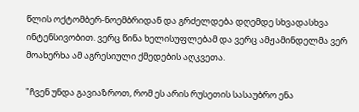წლის ოქტომბერ-ნოემბრიდან და გრძელდება დღემდე სხვადასხვა ინტენსივობით. ვერც წინა ხელისუფლებამ და ვერც ამჟამინდელმა ვერ მოახერხა ამ აგრესიული ქმედების აღკვეთა.

"ჩვენ უნდა გავიაზროთ, რომ ეს არის რუსეთის სასაუბრო ენა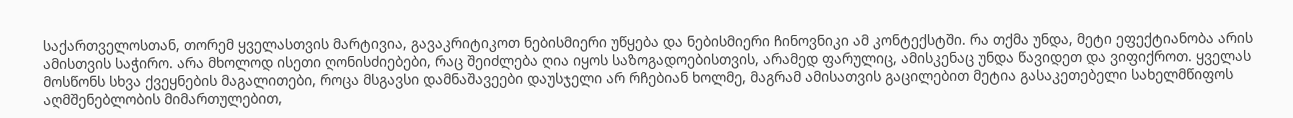საქართველოსთან, თორემ ყველასთვის მარტივია, გავაკრიტიკოთ ნებისმიერი უწყება და ნებისმიერი ჩინოვნიკი ამ კონტექსტში. რა თქმა უნდა, მეტი ეფექტიანობა არის ამისთვის საჭირო. არა მხოლოდ ისეთი ღონისძიებები, რაც შეიძლება ღია იყოს საზოგადოებისთვის, არამედ ფარულიც, ამისკენაც უნდა წავიდეთ და ვიფიქროთ. ყველას მოსწონს სხვა ქვეყნების მაგალითები, როცა მსგავსი დამნაშავეები დაუსჯელი არ რჩებიან ხოლმე, მაგრამ ამისათვის გაცილებით მეტია გასაკეთებელი სახელმწიფოს აღმშენებლობის მიმართულებით,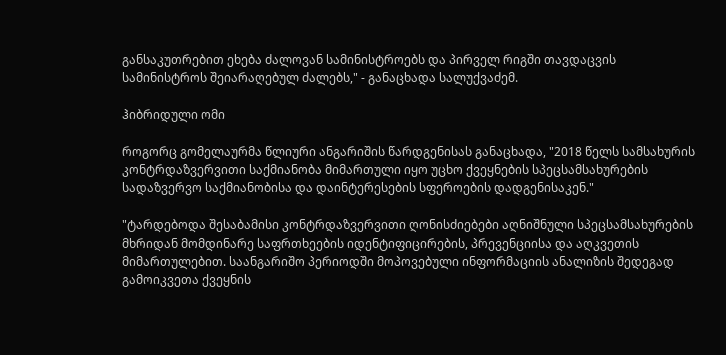განსაკუთრებით ეხება ძალოვან სამინისტროებს და პირველ რიგში თავდაცვის სამინისტროს შეიარაღებულ ძალებს," - განაცხადა სალუქვაძემ.

ჰიბრიდული ომი

როგორც გომელაურმა წლიური ანგარიშის წარდგენისას განაცხადა, "2018 წელს სამსახურის კონტრდაზვერვითი საქმიანობა მიმართული იყო უცხო ქვეყნების სპეცსამსახურების სადაზვერვო საქმიანობისა და დაინტერესების სფეროების დადგენისაკენ."

"ტარდებოდა შესაბამისი კონტრდაზვერვითი ღონისძიებები აღნიშნული სპეცსამსახურების მხრიდან მომდინარე საფრთხეების იდენტიფიცირების, პრევენციისა და აღკვეთის მიმართულებით. საანგარიშო პერიოდში მოპოვებული ინფორმაციის ანალიზის შედეგად გამოიკვეთა ქვეყნის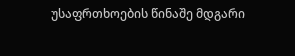უსაფრთხოების წინაშე მდგარი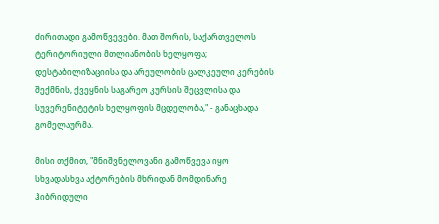ძირითადი გამოწვევები. მათ შორის, საქართველოს ტერიტორიული მთლიანობის ხელყოფა; დესტაბილიზაციისა და არეულობის ცალკეული კერების შექმნის, ქვეყნის საგარეო კურსის შეცვლისა და სუვერენიტეტის ხელყოფის მცდელობა," - განაცხადა გომელაურმა.

მისი თქმით, "მნიშვნელოვანი გამოწვევა იყო სხვადასხვა აქტორების მხრიდან მომდინარე ჰიბრიდული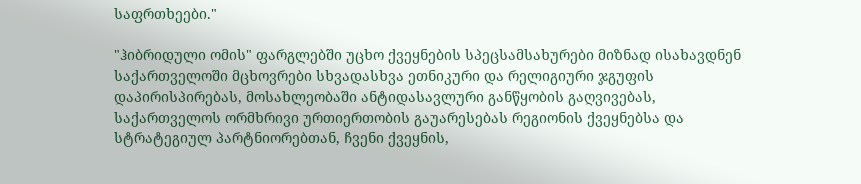საფრთხეები."

"ჰიბრიდული ომის" ფარგლებში უცხო ქვეყნების სპეცსამსახურები მიზნად ისახავდნენ საქართველოში მცხოვრები სხვადასხვა ეთნიკური და რელიგიური ჯგუფის დაპირისპირებას, მოსახლეობაში ანტიდასავლური განწყობის გაღვივებას, საქართველოს ორმხრივი ურთიერთობის გაუარესებას რეგიონის ქვეყნებსა და სტრატეგიულ პარტნიორებთან, ჩვენი ქვეყნის,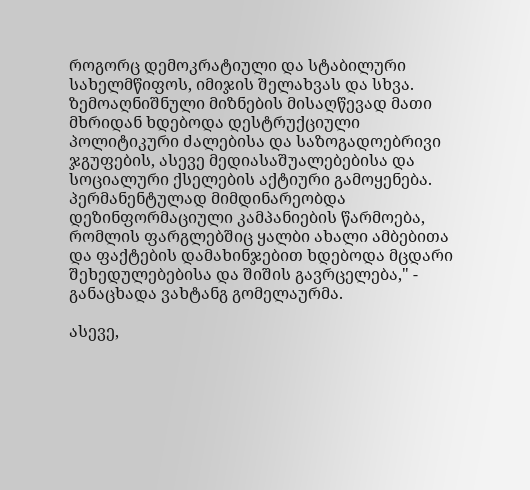როგორც დემოკრატიული და სტაბილური სახელმწიფოს, იმიჯის შელახვას და სხვა. ზემოაღნიშნული მიზნების მისაღწევად მათი მხრიდან ხდებოდა დესტრუქციული პოლიტიკური ძალებისა და საზოგადოებრივი ჯგუფების, ასევე მედიასაშუალებებისა და სოციალური ქსელების აქტიური გამოყენება. პერმანენტულად მიმდინარეობდა დეზინფორმაციული კამპანიების წარმოება, რომლის ფარგლებშიც ყალბი ახალი ამბებითა და ფაქტების დამახინჯებით ხდებოდა მცდარი შეხედულებებისა და შიშის გავრცელება," - განაცხადა ვახტანგ გომელაურმა.

ასევე,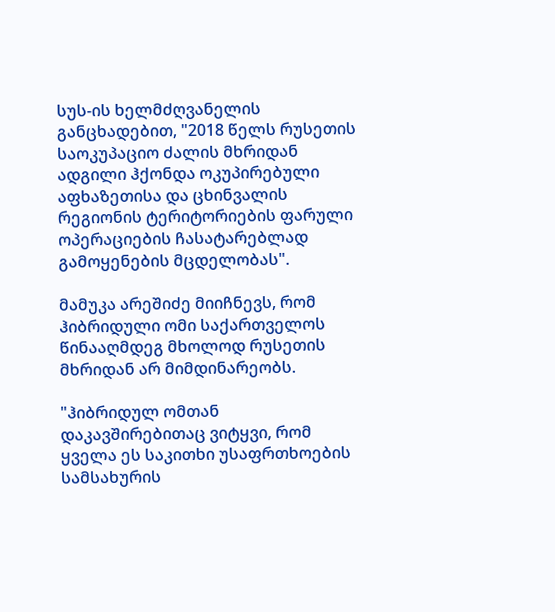სუს-ის ხელმძღვანელის განცხადებით, "2018 წელს რუსეთის საოკუპაციო ძალის მხრიდან ადგილი ჰქონდა ოკუპირებული აფხაზეთისა და ცხინვალის რეგიონის ტერიტორიების ფარული ოპერაციების ჩასატარებლად გამოყენების მცდელობას".

მამუკა არეშიძე მიიჩნევს, რომ ჰიბრიდული ომი საქართველოს წინააღმდეგ მხოლოდ რუსეთის მხრიდან არ მიმდინარეობს.

"ჰიბრიდულ ომთან დაკავშირებითაც ვიტყვი, რომ ყველა ეს საკითხი უსაფრთხოების სამსახურის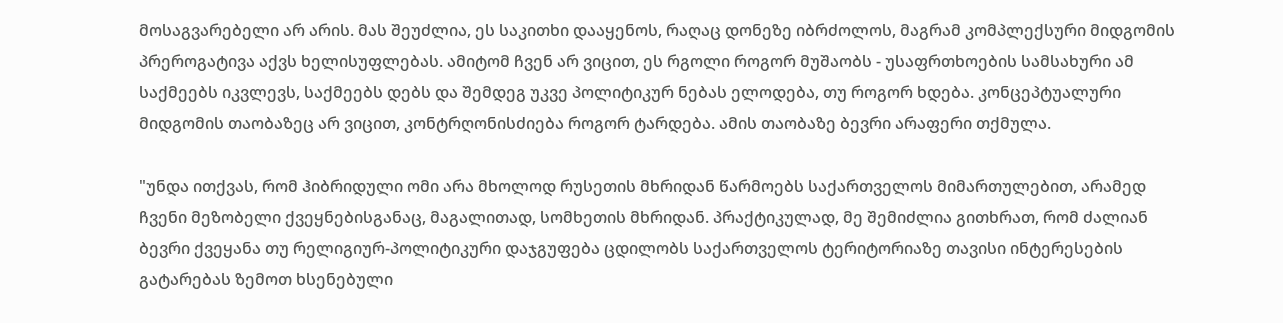მოსაგვარებელი არ არის. მას შეუძლია, ეს საკითხი დააყენოს, რაღაც დონეზე იბრძოლოს, მაგრამ კომპლექსური მიდგომის პრეროგატივა აქვს ხელისუფლებას. ამიტომ ჩვენ არ ვიცით, ეს რგოლი როგორ მუშაობს - უსაფრთხოების სამსახური ამ საქმეებს იკვლევს, საქმეებს დებს და შემდეგ უკვე პოლიტიკურ ნებას ელოდება, თუ როგორ ხდება. კონცეპტუალური მიდგომის თაობაზეც არ ვიცით, კონტრღონისძიება როგორ ტარდება. ამის თაობაზე ბევრი არაფერი თქმულა.

"უნდა ითქვას, რომ ჰიბრიდული ომი არა მხოლოდ რუსეთის მხრიდან წარმოებს საქართველოს მიმართულებით, არამედ ჩვენი მეზობელი ქვეყნებისგანაც, მაგალითად, სომხეთის მხრიდან. პრაქტიკულად, მე შემიძლია გითხრათ, რომ ძალიან ბევრი ქვეყანა თუ რელიგიურ-პოლიტიკური დაჯგუფება ცდილობს საქართველოს ტერიტორიაზე თავისი ინტერესების გატარებას ზემოთ ხსენებული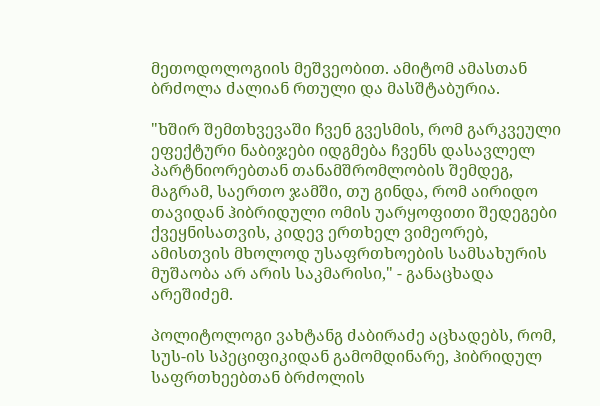მეთოდოლოგიის მეშვეობით. ამიტომ ამასთან ბრძოლა ძალიან რთული და მასშტაბურია.

"ხშირ შემთხვევაში ჩვენ გვესმის, რომ გარკვეული ეფექტური ნაბიჯები იდგმება ჩვენს დასავლელ პარტნიორებთან თანამშრომლობის შემდეგ, მაგრამ, საერთო ჯამში, თუ გინდა, რომ აირიდო თავიდან ჰიბრიდული ომის უარყოფითი შედეგები ქვეყნისათვის, კიდევ ერთხელ ვიმეორებ, ამისთვის მხოლოდ უსაფრთხოების სამსახურის მუშაობა არ არის საკმარისი," - განაცხადა არეშიძემ.

პოლიტოლოგი ვახტანგ ძაბირაძე აცხადებს, რომ, სუს-ის სპეციფიკიდან გამომდინარე, ჰიბრიდულ საფრთხეებთან ბრძოლის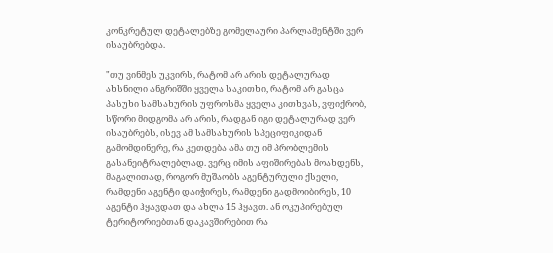კონკრეტულ დეტალებზე გომელაური პარლამენტში ვერ ისაუბრებდა.

"თუ ვინმეს უკვირს, რატომ არ არის დეტალურად ახსნილი ანგრიშში ყველა საკითხი, რატომ არ გასცა პასუხი სამსახურის უფროსმა ყველა კითხვას, ვფიქრობ, სწორი მიდგომა არ არის, რადგან იგი დეტალურად ვერ ისაუბრებს, ისევ ამ სამსახურის სპეციფიკიდან გამომდინერე, რა კეთდება ამა თუ იმ პრობლემის გასანეიტრალებლად. ვერც იმის აფიშირებას მოახდენს, მაგალითად, როგორ მუშაობს აგენტურული ქსელი, რამდენი აგენტი დაიჭირეს, რამდენი გადმოიბირეს, 10 აგენტი ჰყავდათ და ახლა 15 ჰყავთ. ან ოკუპირებულ ტერიტორიებთან დაკავშირებით რა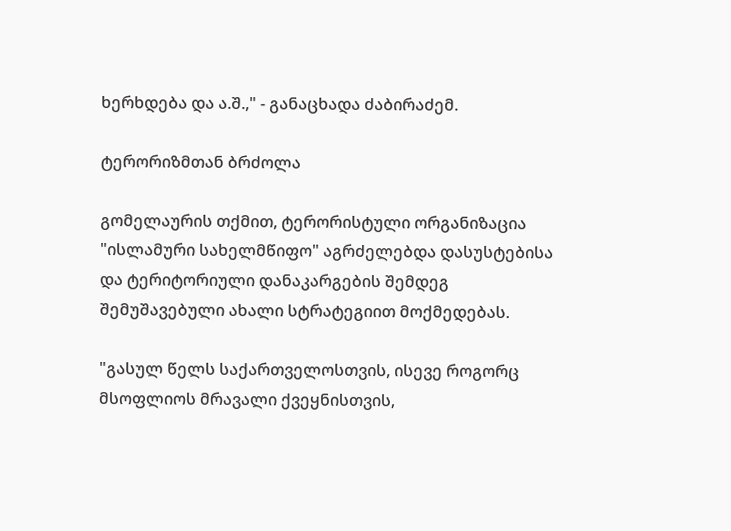ხერხდება და ა.შ.," - განაცხადა ძაბირაძემ.

ტერორიზმთან ბრძოლა

გომელაურის თქმით, ტერორისტული ორგანიზაცია "ისლამური სახელმწიფო" აგრძელებდა დასუსტებისა და ტერიტორიული დანაკარგების შემდეგ შემუშავებული ახალი სტრატეგიით მოქმედებას.

"გასულ წელს საქართველოსთვის, ისევე როგორც მსოფლიოს მრავალი ქვეყნისთვის,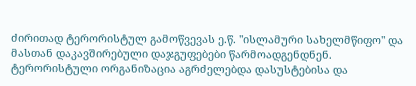ძირითად ტერორისტულ გამოწვევას ე.წ. "ისლამური სახელმწიფო" და მასთან დაკავშირებული დაჯგუფებები წარმოადგენდნენ. ტერორისტული ორგანიზაცია აგრძელებდა დასუსტებისა და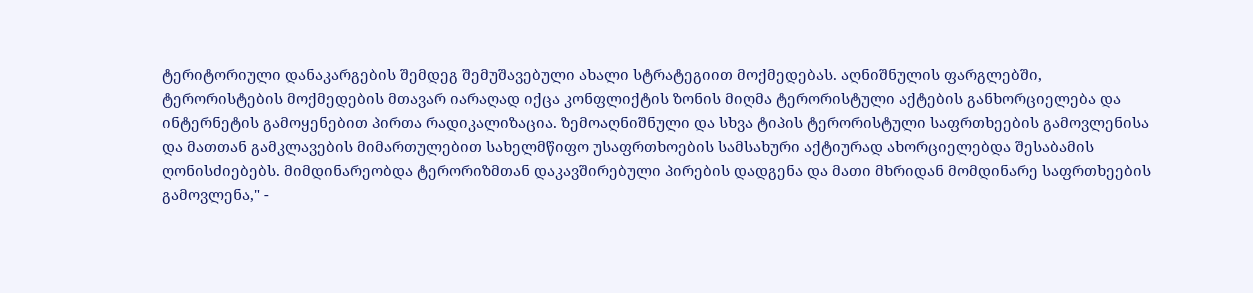ტერიტორიული დანაკარგების შემდეგ შემუშავებული ახალი სტრატეგიით მოქმედებას. აღნიშნულის ფარგლებში, ტერორისტების მოქმედების მთავარ იარაღად იქცა კონფლიქტის ზონის მიღმა ტერორისტული აქტების განხორციელება და ინტერნეტის გამოყენებით პირთა რადიკალიზაცია. ზემოაღნიშნული და სხვა ტიპის ტერორისტული საფრთხეების გამოვლენისა და მათთან გამკლავების მიმართულებით სახელმწიფო უსაფრთხოების სამსახური აქტიურად ახორციელებდა შესაბამის ღონისძიებებს. მიმდინარეობდა ტერორიზმთან დაკავშირებული პირების დადგენა და მათი მხრიდან მომდინარე საფრთხეების გამოვლენა," -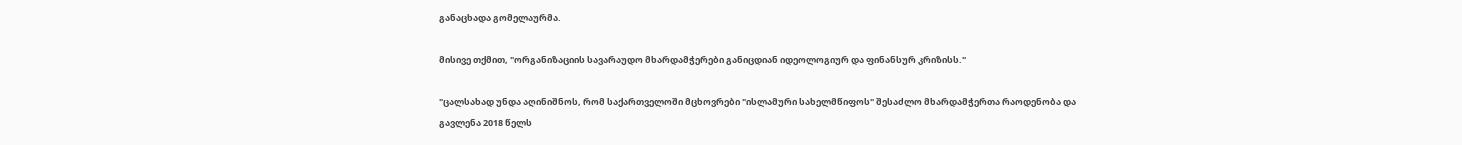განაცხადა გომელაურმა.

მისივე თქმით, "ორგანიზაციის სავარაუდო მხარდამჭერები განიცდიან იდეოლოგიურ და ფინანსურ კრიზისს."

"ცალსახად უნდა აღინიშნოს, რომ საქართველოში მცხოვრები "ისლამური სახელმწიფოს" შესაძლო მხარდამჭერთა რაოდენობა და გავლენა 2018 წელს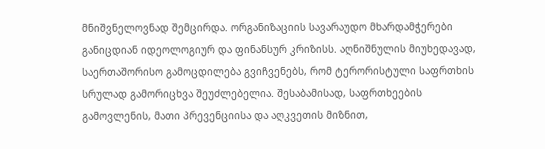მნიშვნელოვნად შემცირდა. ორგანიზაციის სავარაუდო მხარდამჭერები განიცდიან იდეოლოგიურ და ფინანსურ კრიზისს. აღნიშნულის მიუხედავად, საერთაშორისო გამოცდილება გვიჩვენებს, რომ ტერორისტული საფრთხის სრულად გამორიცხვა შეუძლებელია. შესაბამისად, საფრთხეების გამოვლენის, მათი პრევენციისა და აღკვეთის მიზნით,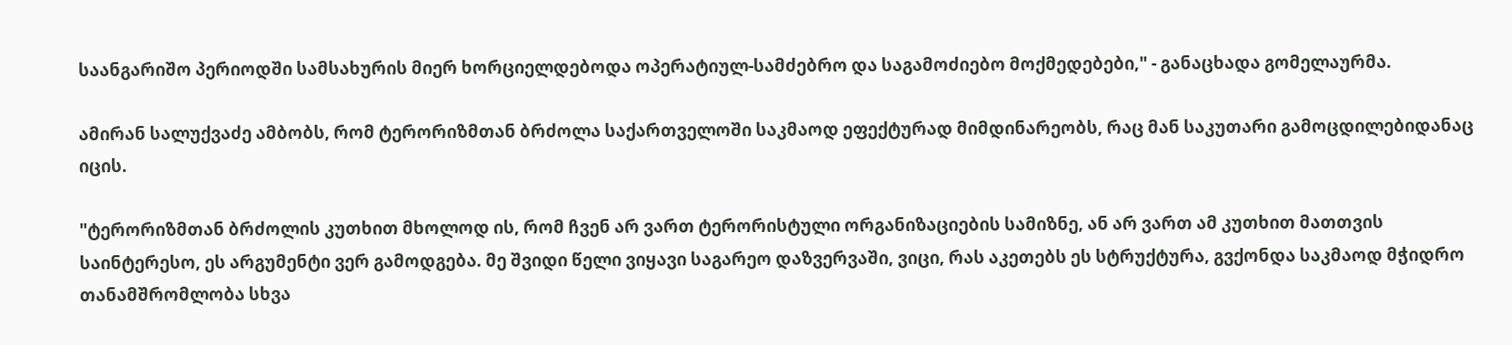საანგარიშო პერიოდში სამსახურის მიერ ხორციელდებოდა ოპერატიულ-სამძებრო და საგამოძიებო მოქმედებები," - განაცხადა გომელაურმა.

ამირან სალუქვაძე ამბობს, რომ ტერორიზმთან ბრძოლა საქართველოში საკმაოდ ეფექტურად მიმდინარეობს, რაც მან საკუთარი გამოცდილებიდანაც იცის.

"ტერორიზმთან ბრძოლის კუთხით მხოლოდ ის, რომ ჩვენ არ ვართ ტერორისტული ორგანიზაციების სამიზნე, ან არ ვართ ამ კუთხით მათთვის საინტერესო, ეს არგუმენტი ვერ გამოდგება. მე შვიდი წელი ვიყავი საგარეო დაზვერვაში, ვიცი, რას აკეთებს ეს სტრუქტურა, გვქონდა საკმაოდ მჭიდრო თანამშრომლობა სხვა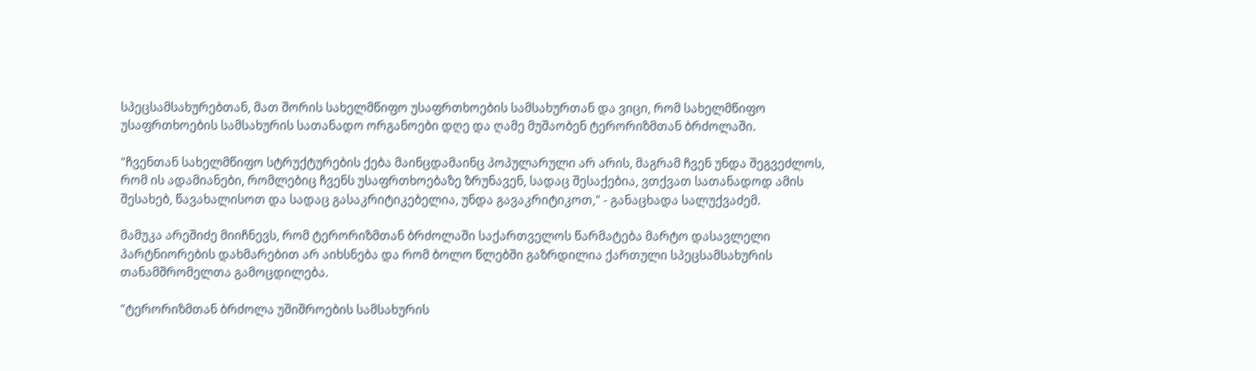სპეცსამსახურებთან, მათ შორის სახელმწიფო უსაფრთხოების სამსახურთან და ვიცი, რომ სახელმწიფო უსაფრთხოების სამსახურის სათანადო ორგანოები დღე და ღამე მუშაობენ ტერორიზმთან ბრძოლაში.

"ჩვენთან სახელმწიფო სტრუქტურების ქება მაინცდამაინც პოპულარული არ არის, მაგრამ ჩვენ უნდა შეგვეძლოს, რომ ის ადამიანები, რომლებიც ჩვენს უსაფრთხოებაზე ზრუნავენ, სადაც შესაქებია, ვთქვათ სათანადოდ ამის შესახებ, წავახალისოთ და სადაც გასაკრიტიკებელია, უნდა გავაკრიტიკოთ," - განაცხადა სალუქვაძემ.

მამუკა არეშიძე მიიჩნევს, რომ ტერორიზმთან ბრძოლაში საქართველოს წარმატება მარტო დასავლელი პარტნიორების დახმარებით არ აიხსნება და რომ ბოლო წლებში გაზრდილია ქართული სპეცსამსახურის თანამშრომელთა გამოცდილება.

"ტერორიზმთან ბრძოლა უშიშროების სამსახურის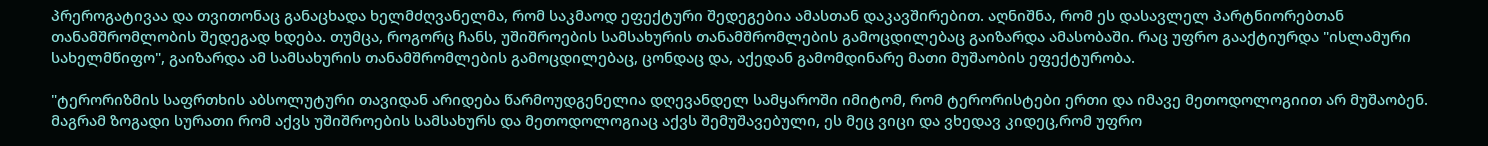პრეროგატივაა და თვითონაც განაცხადა ხელმძღვანელმა, რომ საკმაოდ ეფექტური შედეგებია ამასთან დაკავშირებით. აღნიშნა, რომ ეს დასავლელ პარტნიორებთან თანამშრომლობის შედეგად ხდება. თუმცა, როგორც ჩანს, უშიშროების სამსახურის თანამშრომლების გამოცდილებაც გაიზარდა ამასობაში. რაც უფრო გააქტიურდა "ისლამური სახელმწიფო", გაიზარდა ამ სამსახურის თანამშრომლების გამოცდილებაც, ცონდაც და, აქედან გამომდინარე მათი მუშაობის ეფექტურობა.

"ტერორიზმის საფრთხის აბსოლუტური თავიდან არიდება წარმოუდგენელია დღევანდელ სამყაროში იმიტომ, რომ ტერორისტები ერთი და იმავე მეთოდოლოგიით არ მუშაობენ. მაგრამ ზოგადი სურათი რომ აქვს უშიშროების სამსახურს და მეთოდოლოგიაც აქვს შემუშავებული, ეს მეც ვიცი და ვხედავ კიდეც,რომ უფრო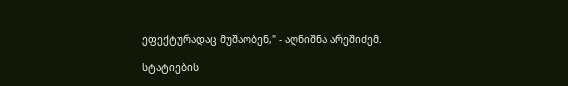ეფექტურადაც მუშაობენ," - აღნიშნა არეშიძემ.

სტატიების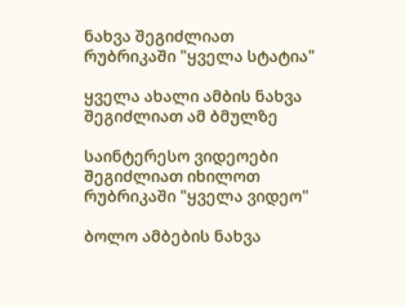ნახვა შეგიძლიათ რუბრიკაში "ყველა სტატია"

ყველა ახალი ამბის ნახვა შეგიძლიათ ამ ბმულზე

საინტერესო ვიდეოები შეგიძლიათ იხილოთ რუბრიკაში "ყველა ვიდეო"

ბოლო ამბების ნახვა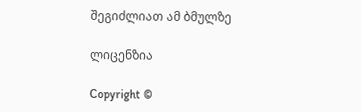შეგიძლიათ ამ ბმულზე

ლიცენზია

Copyright ©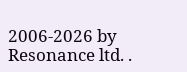2006-2026 by Resonance ltd. .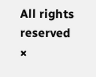All rights reserved
×